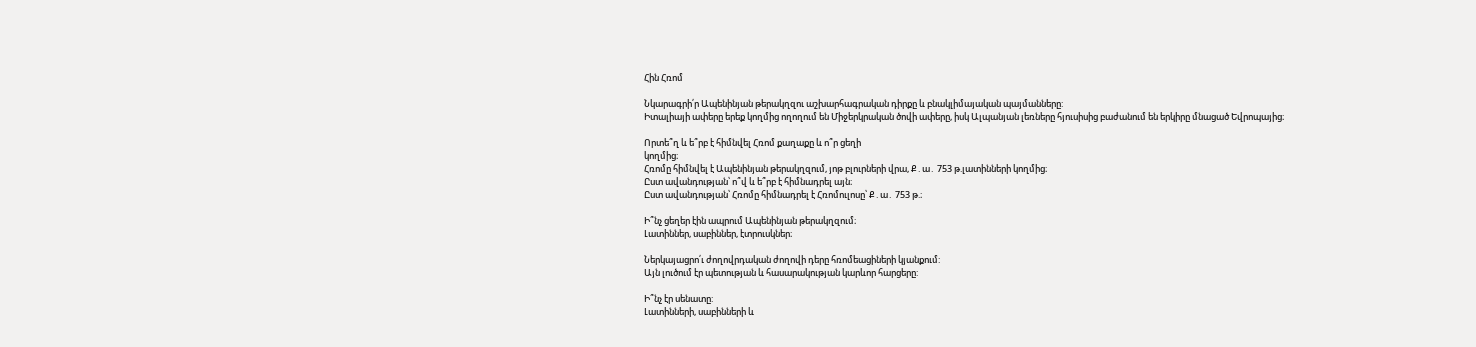Հին Հռոմ

Նկարագրի՛ր Ապենինյան թերակղզու աշխարհագրական դիրքը և բնակլիմայական պայմանները:
Իտալիայի ափերը երեք կողմից ողողում են Միջերկրական ծովի ափերը, իսկ Ալպանյան լեռները հյուսիսից բաժանում են երկիրը մնացած Եվրոպայից։

Որտե՞ղ և ե՞րբ է հիմնվել Հռոմ քաղաքը և ո՞ր ցեղի
կողմից։
Հռոմը հիմնվել է Ապենինյան թերակղզում, յոթ բլուրների վրա, Ք․ա․ 753 թ.լատինների կողմից։
Ըստ ավանդության՝ ո՞վ և ե՞րբ է հիմնադրել այն։
Ըստ ավանդության՝ Հռոմը հիմնադրել է Հռոմուլոսը՝ Ք․ա․ 753 թ.։

Ի՞նչ ցեղեր էին ապրում Ապենինյան թերակղզում։
Լատիններ, սաբիններ, էտրուսկներ։

Ներկայացրո՛ւ ժողովրդական ժողովի դերը հռոմեացիների կյանքում:
Այն լուծում էր պետության և հասարակության կարևոր հարցերը:

Ի՞նչ էր սենատը:
Լատինների, սաբինների և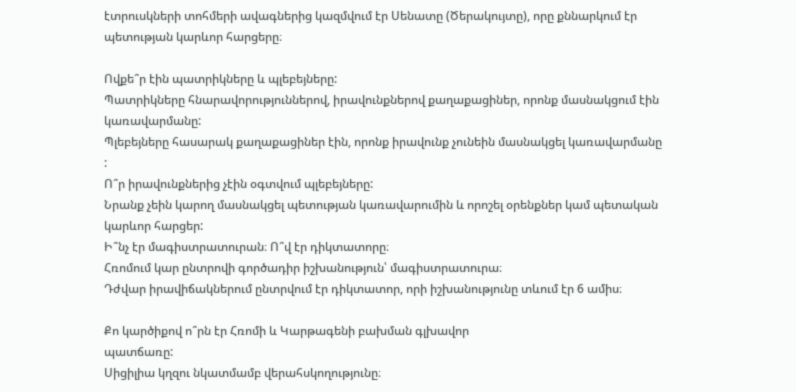էտրուսկների տոհմերի ավագներից կազմվում էր Սենատը (Ծերակույտը), որը քննարկում էր պետության կարևոր հարցերը։

Ովքե՞ր էին պատրիկները և պլեբեյները:
Պատրիկները հնարավորություններով, իրավունքներով քաղաքացիներ, որոնք մասնակցում էին կառավարմանը:
Պլեբեյները հասարակ քաղաքացիներ էին, որոնք իրավունք չունեին մասնակցել կառավարմանը
:
Ո՞ր իրավունքներից չէին օգտվում պլեբեյները:
Նրանք չեին կարող մասնակցել պետության կառավարումին և որոշել օրենքներ կամ պետական կարևոր հարցեր:
Ի՞նչ էր մագիստրատուրան։ Ո՞վ էր դիկտատորը։
Հռոմում կար ընտրովի գործադիր իշխանություն՝ մագիստրատուրա։
Դժվար իրավիճակներում ընտրվում էր դիկտատոր, որի իշխանությունը տևում էր 6 ամիս։

Քո կարծիքով ո՞րն էր Հռոմի և Կարթագենի բախման գլխավոր
պատճառը:
Սիցիլիա կղզու նկատմամբ վերահսկողությունը։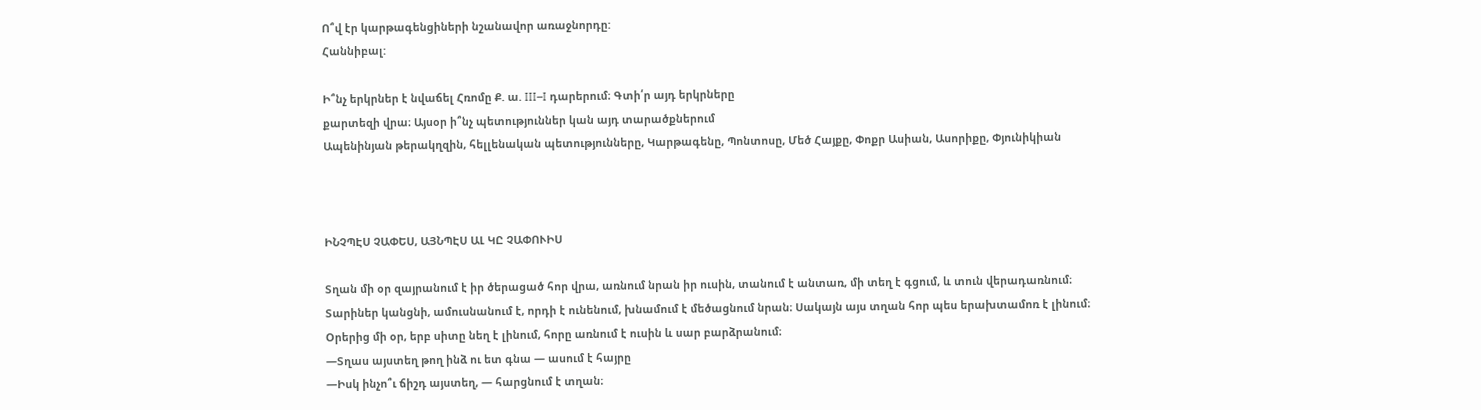Ո՞վ էր կարթագենցիների նշանավոր առաջնորդը:
Հաննիբալ:

Ի՞նչ երկրներ է նվաճել Հռոմը Ք. ա. III–I դարերում։ Գտի՛ր այդ երկրները
քարտեզի վրա։ Այսօր ի՞նչ պետություններ կան այդ տարածքներում
Ապենինյան թերակղզին, հելլենական պետությունները, Կարթագենը, Պոնտոսը, Մեծ Հայքը, Փոքր Ասիան, Ասորիքը, Փյունիկիան



ԻՆՉՊԷՍ ՉԱՓԵՍ, ԱՅՆՊԷՍ ԱԼ ԿԸ ՉԱՓՈՒԻՍ

Տղան մի օր զայրանում է իր ծերացած հոր վրա, առնում նրան իր ուսին, տանում է անտառ, մի տեղ է գցում, և տուն վերադառնում։
Տարիներ կանցնի, ամուսնանում է, որդի է ունենում, խնամում է մեծացնում նրան։ Սակայն այս տղան հոր պես երախտամոռ է լինում։
Օրերից մի օր, երբ սիտը նեղ է լինում, հորը առնում է ուսին և սար բարձրանում։
—Տղաս այստեղ թող ինձ ու ետ գնա — ասում է հայրը
—Իսկ ինչո՞ւ ճիշդ այստեղ, — հարցնում է տղան։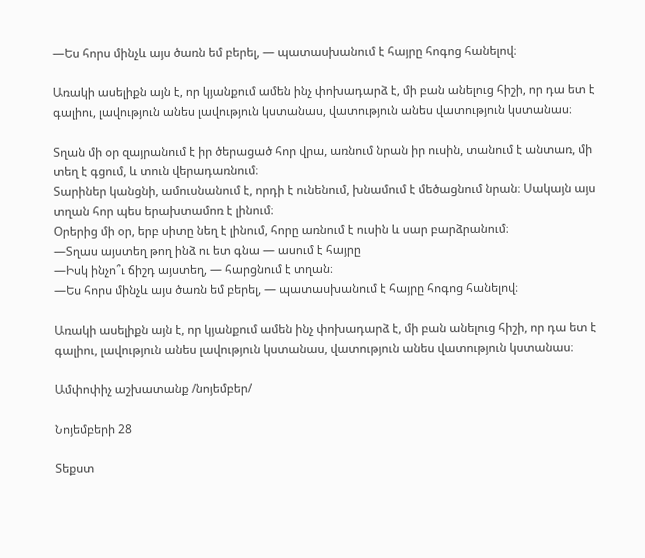—Ես հորս մինչև այս ծառն եմ բերել, — պատասխանում է հայրը հոգոց հանելով։

Առակի ասելիքն այն է, որ կյանքում ամեն ինչ փոխադարձ է, մի բան անելուց հիշի, որ դա ետ է գալիու, լավություն անես լավություն կստանաս, վատություն անես վատություն կստանաս։

Տղան մի օր զայրանում է իր ծերացած հոր վրա, առնում նրան իր ուսին, տանում է անտառ, մի տեղ է գցում, և տուն վերադառնում։
Տարիներ կանցնի, ամուսնանում է, որդի է ունենում, խնամում է մեծացնում նրան։ Սակայն այս տղան հոր պես երախտամոռ է լինում։
Օրերից մի օր, երբ սիտը նեղ է լինում, հորը առնում է ուսին և սար բարձրանում։
—Տղաս այստեղ թող ինձ ու ետ գնա — ասում է հայրը
—Իսկ ինչո՞ւ ճիշդ այստեղ, — հարցնում է տղան։
—Ես հորս մինչև այս ծառն եմ բերել, — պատասխանում է հայրը հոգոց հանելով։

Առակի ասելիքն այն է, որ կյանքում ամեն ինչ փոխադարձ է, մի բան անելուց հիշի, որ դա ետ է գալիու, լավություն անես լավություն կստանաս, վատություն անես վատություն կստանաս։

Ամփոփիչ աշխատանք /նոյեմբեր/

Նոյեմբերի 28

Տեքստ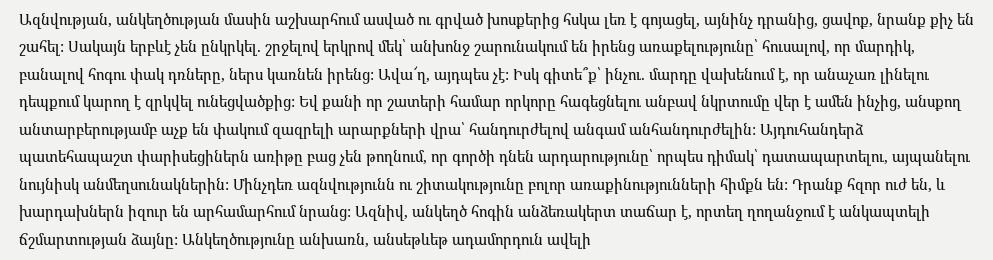Ազնվության, անկեղծության մասին աշխարհում ասված ու գրված խոսքերից հսկա լեռ է գոյացել, այնինչ դրանից, ցավոք, նրանք քիչ են շահել: Սակայն երբևէ չեն ընկրկել. շրջելով երկրով մեկ՝ անխոնջ շարունակում են իրենց առաքելությունը՝ հուսալով, որ մարդիկ, բանալով հոգու փակ դռները, ներս կառնեն իրենց: Ավա՜ղ, այդպես չէ: Իսկ գիտե՞ք՝ ինչու. մարդը վախենում է, որ անաչառ լինելու դեպքում կարող է զրկվել ունեցվածքից: Եվ քանի որ շատերի համար որկորը հագեցնելու անբավ նկրտումը վեր է ամեն ինչից, անսքող անտարբերությամբ աչք են փակում զազրելի արարքների վրա՝ հանդուրժելով անգամ անհանդուրժելին: Այդուհանդերձ պատեհապաշտ փարիսեցիներն առիթը բաց չեն թողնում, որ գործի դնեն արդարությունը՝ որպես դիմակ՝ դատապարտելու, այպանելու նույնիսկ անմեղսունակներին: Մինչդեռ ազնվությունն ու շիտակությունը բոլոր առաքինությունների հիմքն են: Դրանք հզոր ուժ են, և խարդախներն իզուր են արհամարհում նրանց: Ազնիվ, անկեղծ հոգին անձեռակերտ տաճար է, որտեղ ղողանջում է անկապտելի ճշմարտության ձայնը: Անկեղծությունը անխառն, անսեթևեթ ադամորդուն ավելի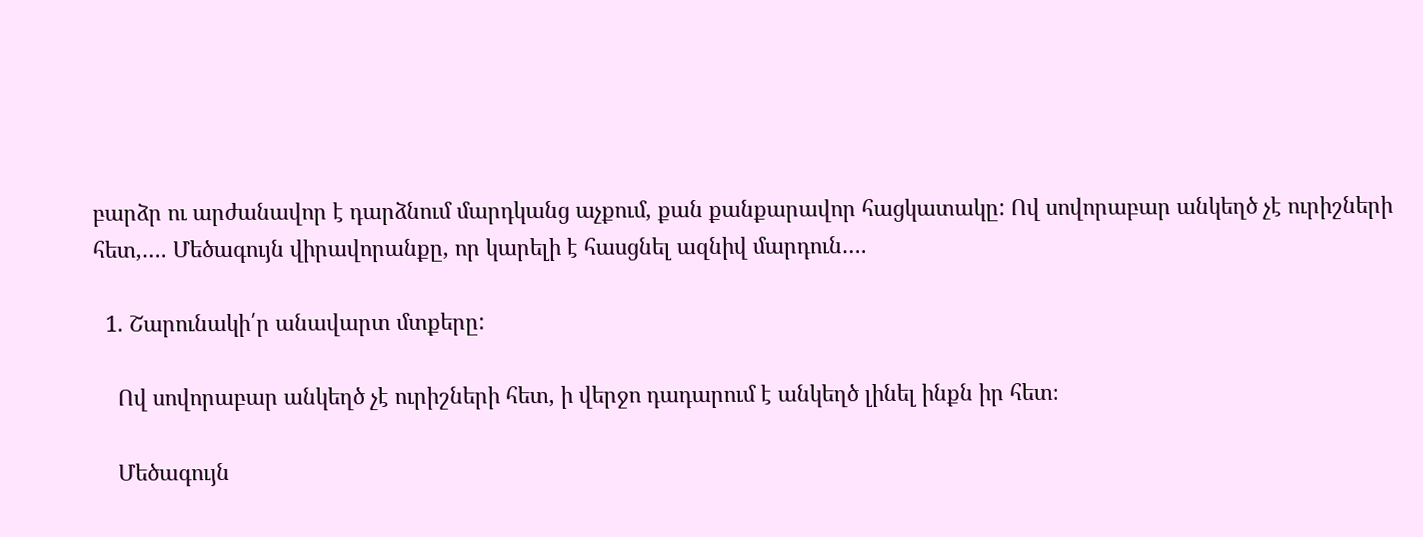բարձր ու արժանավոր է դարձնում մարդկանց աչքում, քան քանքարավոր հացկատակը: Ով սովորաբար անկեղծ չէ ուրիշների հետ,…. Մեծագույն վիրավորանքը, որ կարելի է հասցնել ազնիվ մարդուն….

  1. Շարունակի՛ր անավարտ մտքերը:

    Ով սովորաբար անկեղծ չէ ուրիշների հետ, ի վերջո դադարում է անկեղծ լինել ինքն իր հետ։

    Մեծագույն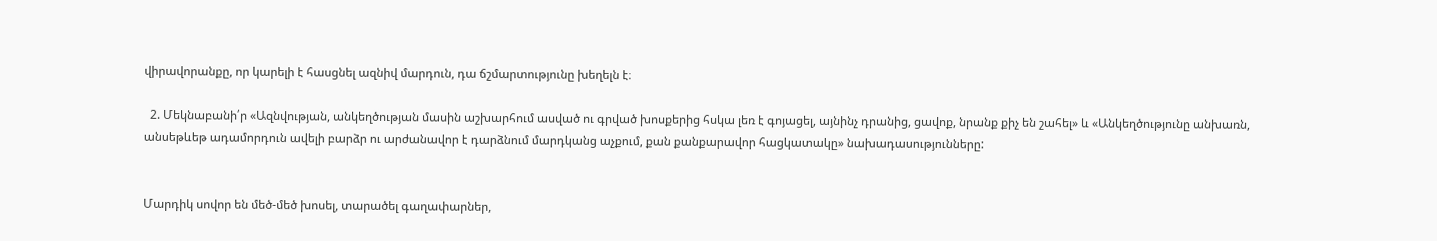վիրավորանքը, որ կարելի է հասցնել ազնիվ մարդուն, դա ճշմարտությունը խեղելն է։

  2. Մեկնաբանի՛ր «Ազնվության, անկեղծության մասին աշխարհում ասված ու գրված խոսքերից հսկա լեռ է գոյացել, այնինչ դրանից, ցավոք, նրանք քիչ են շահել» և «Անկեղծությունը անխառն, անսեթևեթ ադամորդուն ավելի բարձր ու արժանավոր է դարձնում մարդկանց աչքում, քան քանքարավոր հացկատակը» նախադասությունները:


Մարդիկ սովոր են մեծ-մեծ խոսել, տարածել գաղափարներ,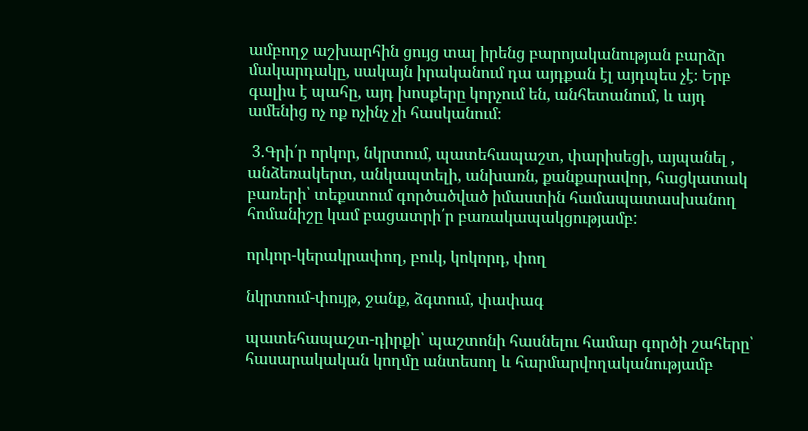ամբողջ աշխարհին ցույց տալ իրենց բարոյականության բարձր մակարդակը, սակայն իրականում դա այդքան էլ այդպես չէ։ Երբ գալիս է պահը, այդ խոսքերը կորչում են, անհետանում, և այդ ամենից ոչ ոք ոչինչ չի հասկանում։

 3.Գրի՛ր որկոր, նկրտում, պատեհապաշտ, փարիսեցի, այպանել , անձեռակերտ, անկապտելի, անխառն, քանքարավոր, հացկատակ բառերի՝ տեքստում գործածված իմաստին համապատասխանող հոմանիշը կամ բացատրի՛ր բառակապակցությամբ:

որկոր-կերակրափող, բուկ, կոկորդ, փող

նկրտում-փույթ, ջանք, ձգտում, փափագ

պատեհապաշտ-դիրքի՝ պաշտոնի հասնելու համար գործի շահերը՝ հասարակական կողմը անտեսող և հարմարվողականությամբ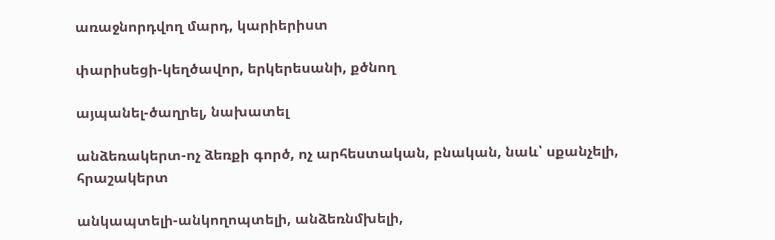առաջնորդվող մարդ, կարիերիստ

փարիսեցի-կեղծավոր, երկերեսանի, քծնող

այպանել-ծաղրել, նախատել

անձեռակերտ-ոչ ձեռքի գործ, ոչ արհեստական, բնական, նաև՝ սքանչելի, հրաշակերտ

անկապտելի-անկողոպտելի, անձեռնմխելի,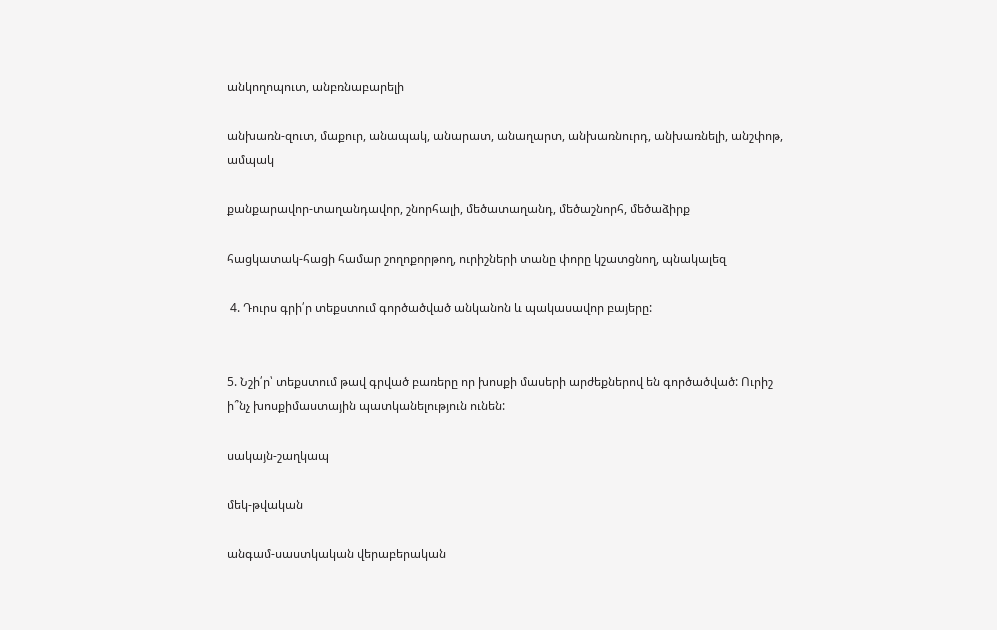անկողոպուտ, անբռնաբարելի

անխառն-զուտ, մաքուր, անապակ, անարատ, անաղարտ, անխառնուրդ, անխառնելի, անշփոթ, ամպակ

քանքարավոր-տաղանդավոր, շնորհալի, մեծատաղանդ, մեծաշնորհ, մեծաձիրք

հացկատակ-հացի համար շողոքորթող, ուրիշների տանը փորը կշատցնող, պնակալեզ

 4. Դուրս գրի՛ր տեքստում գործածված անկանոն և պակասավոր բայերը:


5. Նշի՛ր՝ տեքստում թավ գրված բառերը որ խոսքի մասերի արժեքներով են գործածված: Ուրիշ ի՞նչ խոսքիմաստային պատկանելություն ունեն:

սակայն-շաղկապ

մեկ-թվական

անգամ-սաստկական վերաբերական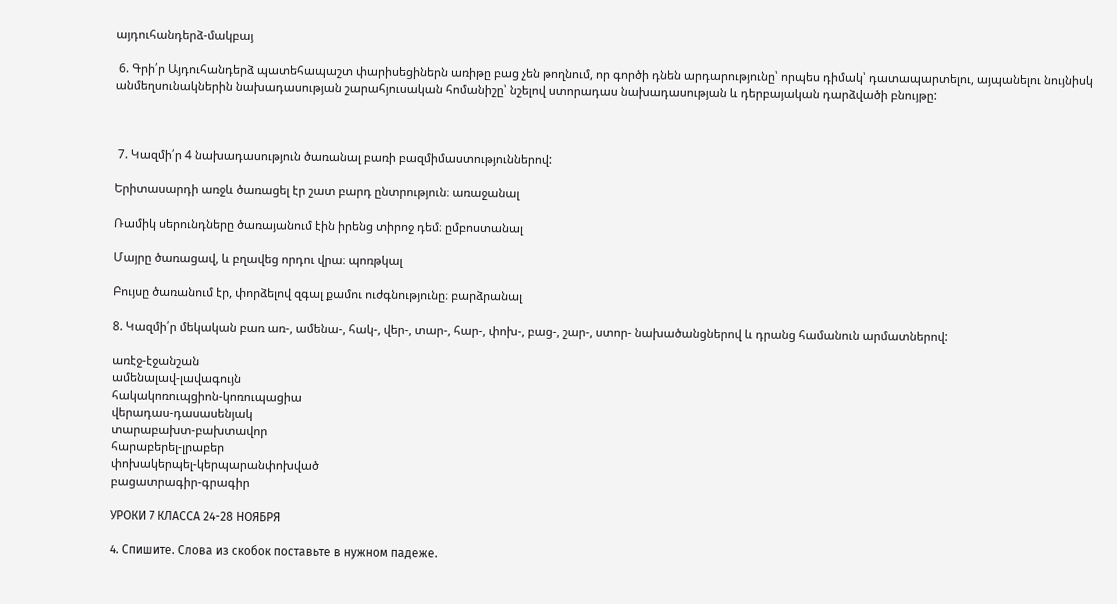այդուհանդերձ-մակբայ

 6. Գրի՛ր Այդուհանդերձ պատեհապաշտ փարիսեցիներն առիթը բաց չեն թողնում, որ գործի դնեն արդարությունը՝ որպես դիմակ՝ դատապարտելու, այպանելու նույնիսկ անմեղսունակներին նախադասության շարահյուսական հոմանիշը՝ նշելով ստորադաս նախադասության և դերբայական դարձվածի բնույթը:



 7. Կազմի՛ր 4 նախադասություն ծառանալ բառի բազմիմաստություններով:

Երիտասարդի առջև ծառացել էր շատ բարդ ընտրություն։ առաջանալ

Ռամիկ սերունդները ծառայանում էին իրենց տիրոջ դեմ։ ըմբոստանալ

Մայրը ծառացավ, և բղավեց որդու վրա։ պոռթկալ

Բույսը ծառանում էր, փորձելով զգալ քամու ուժգնությունը։ բարձրանալ

8. Կազմի՛ր մեկական բառ առ-, ամենա-, հակ-, վեր-, տար-, հար-, փոխ-, բաց-, շար-, ստոր- նախածանցներով և դրանց համանուն արմատներով:

առէջ-էջանշան
ամենալավ-լավագույն
հակակոռուպցիոն-կոռուպացիա
վերադաս-դասասենյակ
տարաբախտ-բախտավոր
հարաբերել-լրաբեր
փոխակերպել-կերպարանփոխված
բացատրագիր-գրագիր

УРОКИ 7 КЛАССА 24-28 НОЯБРЯ

4. Спишите. Слова из скобок поставьте в нужном падеже.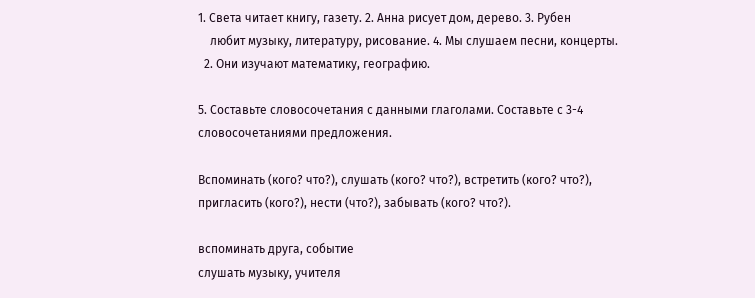1. Света читает книгу, газету. 2. Анна рисует дом, дерево. 3. Рубен
    любит музыку, литературу, рисование. 4. Мы слушаем песни, концерты.
  2. Они изучают математику, географию.

5. Составьте словосочетания с данными глаголами. Составьте с 3-4
словосочетаниями предложения.

Вспоминать (кого? что?), слушать (кого? что?), встретить (кого? что?),
пригласить (кого?), нести (что?), забывать (кого? что?).

вспоминать друга, событие
слушать музыку, учителя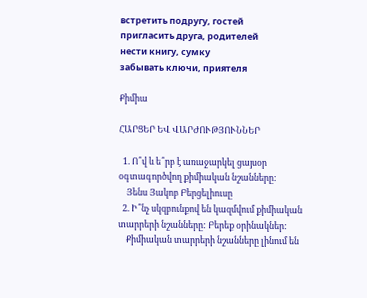встретить подругу, гостей
пригласить друга, родителей
нести книгу, сумку
забывать ключи, приятеля

Քիմիա

ՀԱՐՑԵՐ ԵՎ ՎԱՐԺՈՒԹՅՈՒՆՆԵՐ

  1. Ո՞վ և ե՞րբ է առաջարկել ցայսօր օգտագործվող քիմիական նշանները:
    Յենս Յակոբ Բերցելիուսը
  2. Ի՞նչ սկզբունքով են կազմվում քիմիական տարրերի նշանները: Բերեք օրինակներ:
    Քիմիական տարրերի նշանները լինում են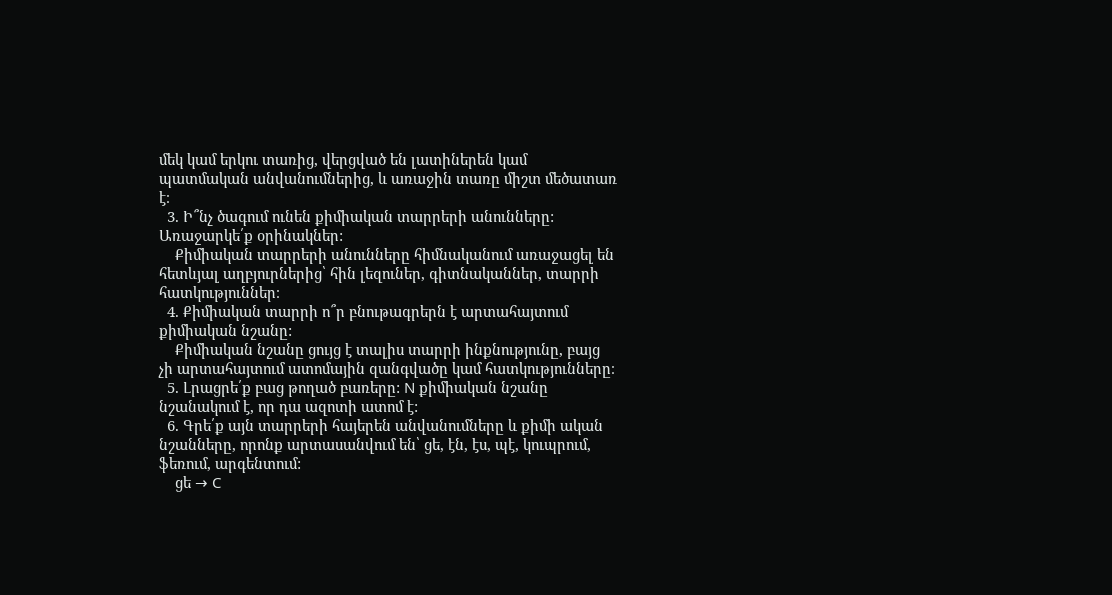մեկ կամ երկու տառից, վերցված են լատիներեն կամ պատմական անվանումներից, և առաջին տառը միշտ մեծատառ է։
  3. Ի՞նչ ծագում ունեն քիմիական տարրերի անունները: Առաջարկե՛ք օրինակներ:
    Քիմիական տարրերի անունները հիմնականում առաջացել են հետևյալ աղբյուրներից՝ հին լեզուներ, գիտնականներ, տարրի հատկություններ։
  4. Քիմիական տարրի ո՞ր բնութագրերն է արտահայտում քիմիական նշանը:
    Քիմիական նշանը ցույց է տալիս տարրի ինքնությունը, բայց չի արտահայտում ատոմային զանգվածը կամ հատկությունները։
  5. Լրացրե՛ք բաց թողած բառերը: N քիմիական նշանը նշանակում է, որ դա ազոտի ատոմ է:
  6. Գրե՛ք այն տարրերի հայերեն անվանումները և քիմի ական նշանները, որոնք արտասանվում են՝ ցե, էն, էս, պէ, կուպրում, ֆեռում, արգենտում:
    ցե → C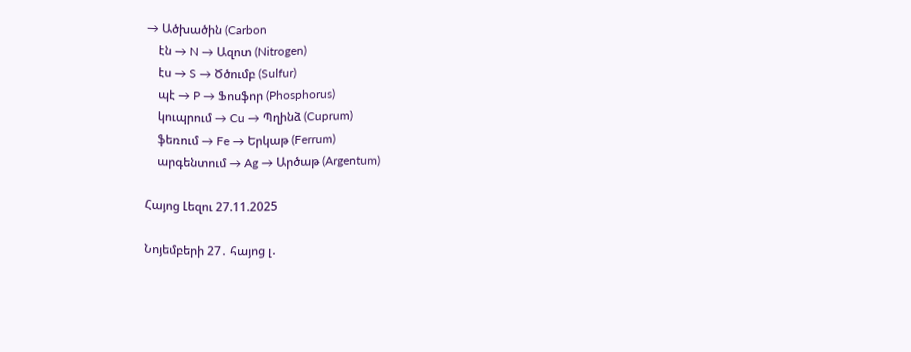→ Ածխածին (Carbon
    էն → N → Ազոտ (Nitrogen)
    էս → S → Ծծումբ (Sulfur)
    պէ → P → Ֆոսֆոր (Phosphorus)
    կուպրում → Cu → Պղինձ (Cuprum)
    ֆեռում → Fe → Երկաթ (Ferrum)
    արգենտում → Ag → Արծաթ (Argentum)

Հայոց Լեզու 27.11.2025

Նոյեմբերի 27․ հայոց լ․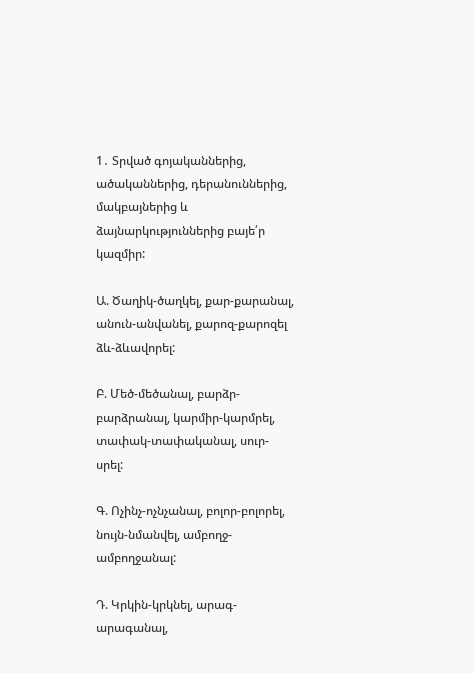1․ Տրված գոյականներից, ածականներից, դերանուններից, մակբայներից և ձայնարկություններից բայե՛ր կազմիր:

Ա. Ծաղիկ-ծաղկել, քար-քարանալ, անուն-անվանել, քարոզ-քարոզել ձև-ձևավորել:

Բ. Մեծ-մեծանալ, բարձր-բարձրանալ, կարմիր-կարմրել, տափակ-տափականալ, սուր-սրել:

Գ. Ոչինչ-ոչնչանալ, բոլոր-բոլորել, նույն-նմանվել, ամբողջ-ամբողջանալ:

Դ. Կրկին-կրկնել, արագ-արագանալ,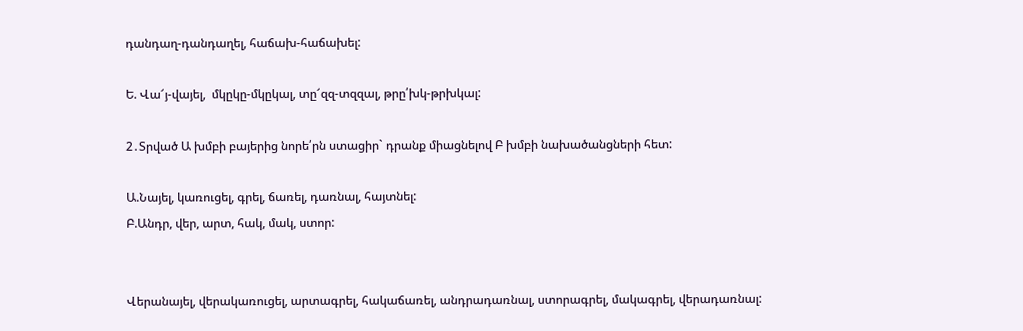դանդաղ-դանդաղել, հաճախ-հաճախել:

Ե. Վա՜յ-վայել,  մկըկը-մկըկալ, տը՜զզ-տզզալ, թրը՛խկ-թրխկալ:

2․Տրված Ա խմբի բայերից նորե՛րն ստացիր` դրանք միացնելով Բ խմբի նախածանցների հետ:

Ա.Նայել, կառուցել, գրել, ճառել, դառնալ, հայտնել:
Բ.Անդր, վեր, արտ, հակ, մակ, ստոր:


Վերանայել, վերակառուցել, արտագրել, հակաճառել, անդրադառնալ, ստորագրել, մակագրել, վերադառնալ: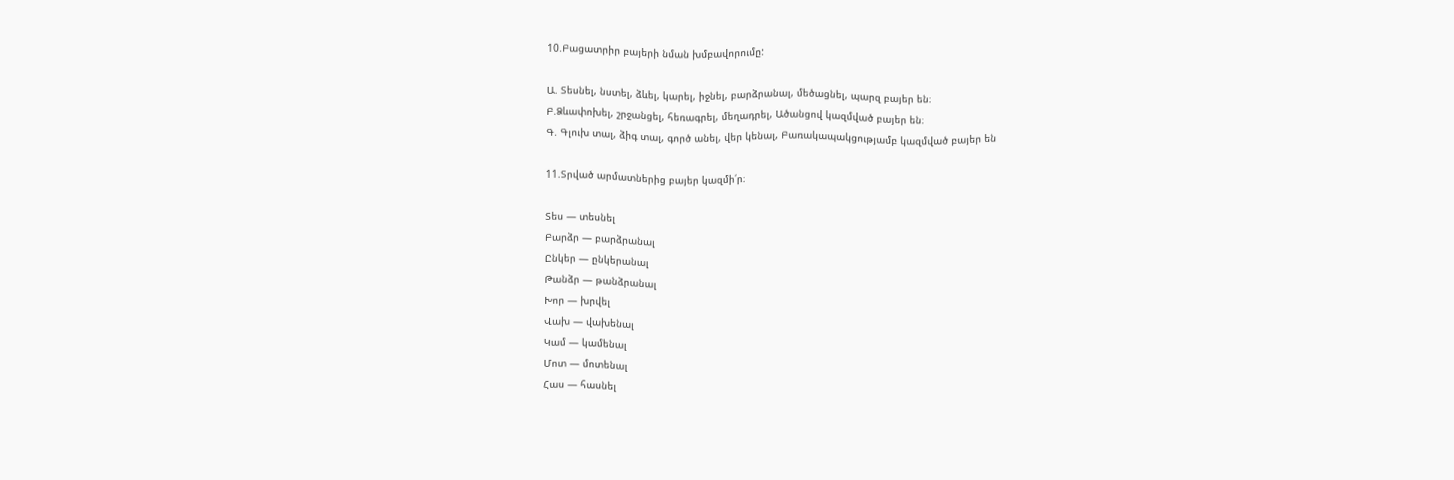10.Բացատրիր բայերի նման խմբավորումը:

Ա. Տեսնել, նստել, ձևել, կարել, իջնել, բարձրանալ, մեծացնել, պարզ բայեր են։
Բ.Ձևափոխել, շրջանցել, հեռագրել, մեղադրել, Ածանցով կազմված բայեր են։
Գ. Գլուխ տալ, ձիգ տալ, գործ անել, վեր կենալ, Բառակապակցությամբ կազմված բայեր են

11.Տրված արմատներից բայեր կազմի՛ր։

Տես — տեսնել
Բարձր — բարձրանալ
Ընկեր — ընկերանալ
Թանձր — թանձրանալ
Խոր — խրվել
Վախ — վախենալ
Կամ — կամենալ
Մոտ — մոտենալ
Հաս — հասնել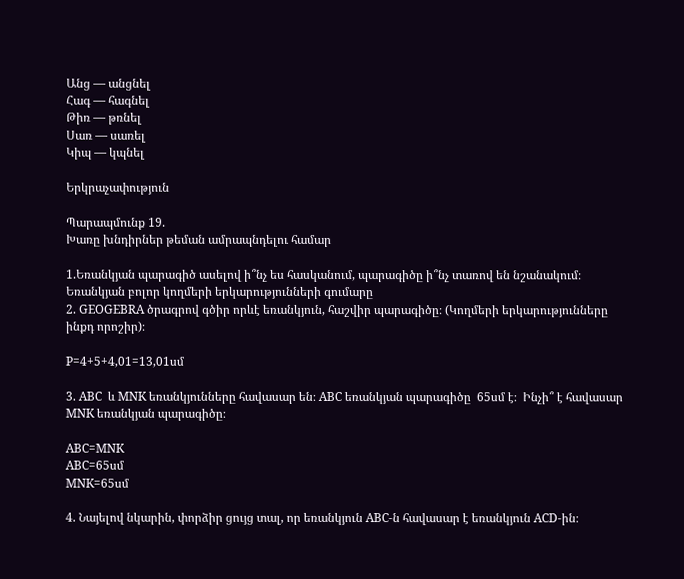Անց — անցնել
Հագ — հագնել
Թիռ — թռնել
Սառ — սառել
Կիպ — կպնել

Երկրաչափություն

Պարապմունք 19.
Խառը խնդիրներ թեման ամրապնդելու համար

1.Եռանկյան պարագիծ ասելով ի՞նչ ես հասկանում, պարագիծը ի՞նչ տառով են նշանակում։
Եռանկյան բոլոր կողմերի երկարությունների գումարը
2. GEOGEBRA ծրագրով գծիր որևէ եռանկյուն, հաշվիր պարագիծը։ (Կողմերի երկարությունները ինքդ որոշիր)։

P=4+5+4,01=13,01սմ

3. ABC  և MNK եռանկյունները հավասար են։ ABC եռանկյան պարագիծը  65սմ է։  Ինչի՞ է հավասար MNK եռանկյան պարագիծը։

ABC=MNK
ABC=65սմ
MNK=65սմ

4. Նայելով նկարին, փորձիր ցույց տալ, որ եռանկյուն ABC-ն հավասար է եռանկյուն ACD-ին։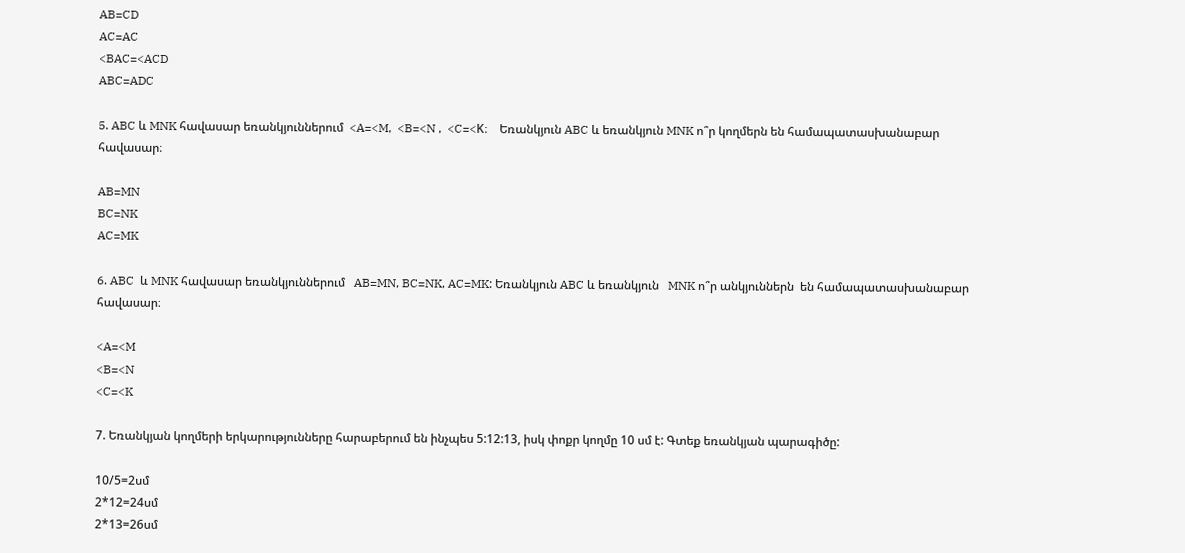AB=CD
AC=AC
<BAC=<ACD
ABC=ADC

5. ABC և MNK հավասար եռանկյուններում  <A=<M,  <B=<N ,  <C=<K։    Եռանկյուն ABC և եռանկյուն MNK ո՞ր կողմերն են համապատասխանաբար հավասար։

AB=MN
BC=NK
AC=MK

6. ABC  և MNK հավասար եռանկյուններում   AB=MN, BC=NK, AC=MK: Եռանկյուն ABC և եռանկյուն   MNK ո՞ր անկյուններն  են համապատասխանաբար հավասար։

<A=<M
<B=<N
<C=<K

7. Եռանկյան կողմերի երկարությունները հարաբերում են ինչպես 5:12:13, իսկ փոքր կողմը 10 սմ է: Գտեք եռանկյան պարագիծը:

10/5=2սմ
2*12=24սմ
2*13=26սմ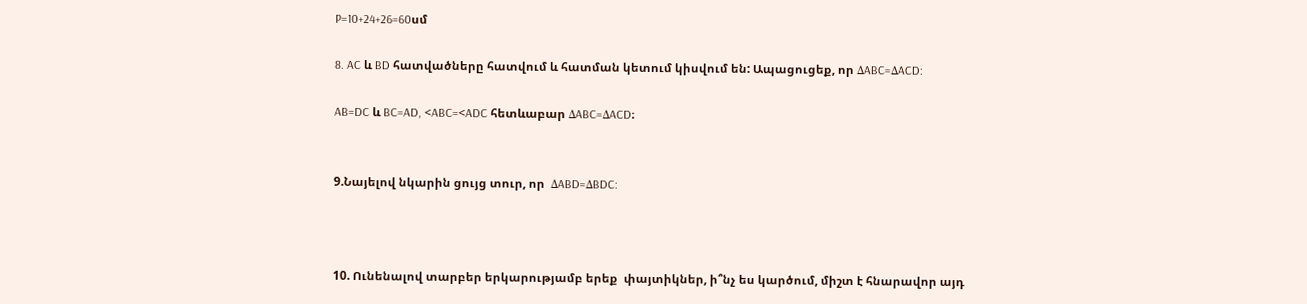P=10+24+26=60սմ

8. AC և BD հատվածները հատվում և հատման կետում կիսվում են: Ապացուցեք, որ ΔABC=ΔACD:

AB=DC և BC=AD, <ABC=<ADC հետևաբար ΔABC=ΔACD։


9.Նայելով նկարին ցույց տուր, որ  ΔABD=ΔBDC:



10. Ունենալով տարբեր երկարությամբ երեք  փայտիկներ, ի՞նչ ես կարծում, միշտ է հնարավոր այդ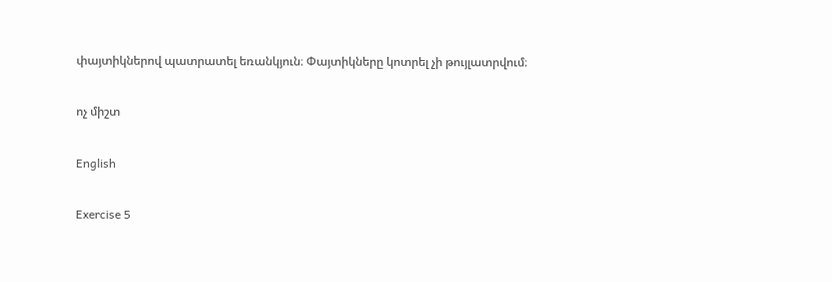փայտիկներով պատրատել եռանկյուն։ Փայտիկները կոտրել չի թույլատրվում։

ոչ միշտ

English

Exercise 5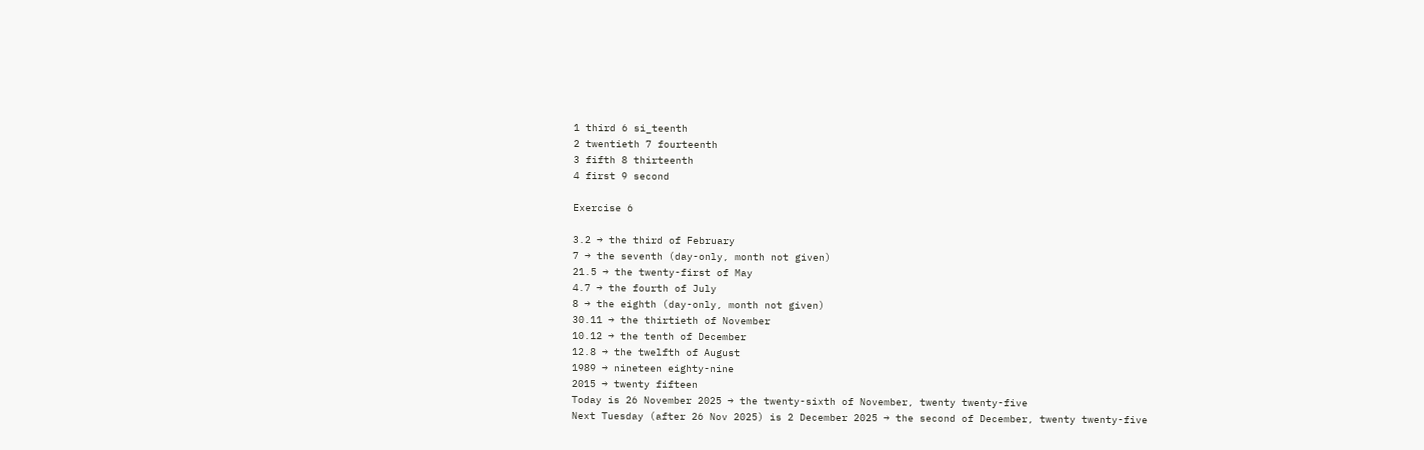1 third 6 si_teenth
2 twentieth 7 fourteenth
3 fifth 8 thirteenth
4 first 9 second

Exercise 6

3.2 → the third of February
7 → the seventh (day-only, month not given)
21.5 → the twenty-first of May
4.7 → the fourth of July
8 → the eighth (day-only, month not given)
30.11 → the thirtieth of November
10.12 → the tenth of December
12.8 → the twelfth of August
1989 → nineteen eighty-nine
2015 → twenty fifteen
Today is 26 November 2025 → the twenty-sixth of November, twenty twenty-five
Next Tuesday (after 26 Nov 2025) is 2 December 2025 → the second of December, twenty twenty-five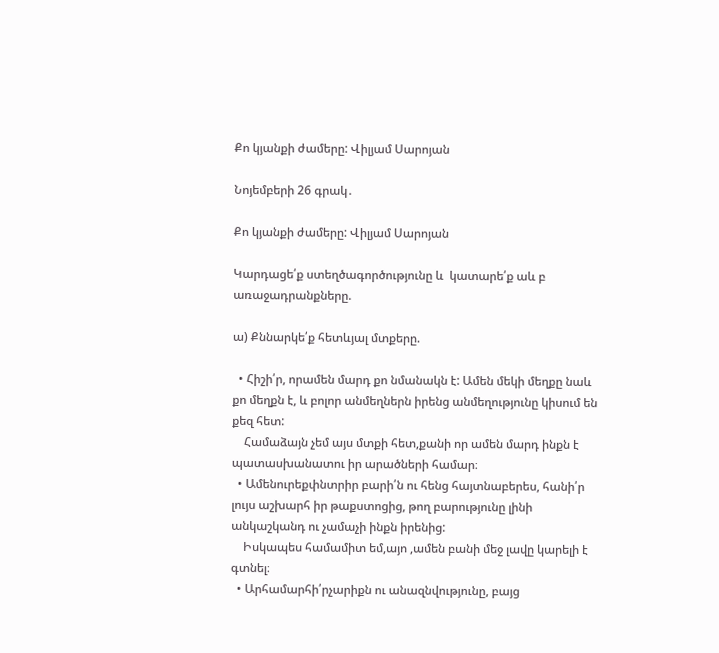Քո կյանքի ժամերը: Վիլյամ Սարոյան

Նոյեմբերի 26 գրակ․

Քո կյանքի ժամերը: Վիլյամ Սարոյան

Կարդացե՛ք ստեղծագործությունը և  կատարե՛ք աև բ  առաջադրանքները.

ա) Քննարկե՛ք հետևյալ մտքերը.

  • Հիշի՛ր, որամեն մարդ քո նմանակն է: Ամեն մեկի մեղքը նաև քո մեղքն է, և բոլոր անմեղներն իրենց անմեղությունը կիսում են քեզ հետ:
    Համաձայն չեմ այս մտքի հետ,քանի որ ամեն մարդ ինքն է պատասխանատու իր արածների համար։
  • Ամենուրեքփնտրիր բարի՛ն ու հենց հայտնաբերես, հանի՛ր լույս աշխարհ իր թաքստոցից, թող բարությունը լինի անկաշկանդ ու չամաչի ինքն իրենից:
    Իսկապես համամիտ եմ,այո ,ամեն բանի մեջ լավը կարելի է գտնել։
  • Արհամարհի՛րչարիքն ու անազնվությունը, բայց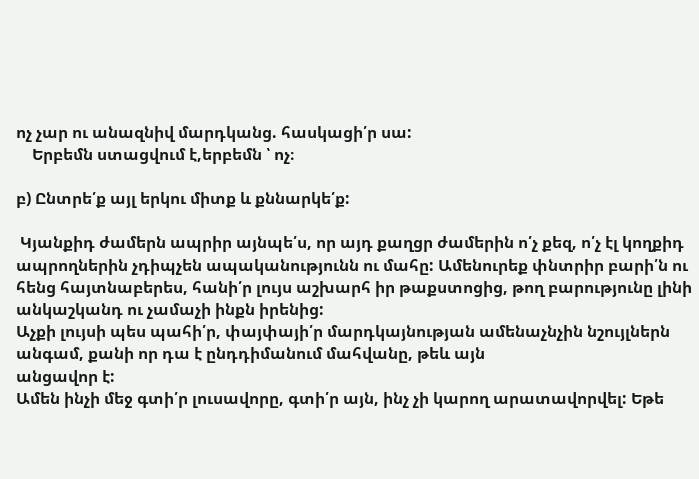ոչ չար ու անազնիվ մարդկանց. հասկացի՛ր սա:
    Երբեմն ստացվում է,երբեմն ՝ ոչ։

բ) Ընտրե՛ք այլ երկու միտք և քննարկե՛ք:

 Կյանքիդ ժամերն ապրիր այնպե՛ս, որ այդ քաղցր ժամերին ո՛չ քեզ, ո՛չ էլ կողքիդ ապրողներին չդիպչեն ապականությունն ու մահը: Ամենուրեք փնտրիր բարի՛ն ու հենց հայտնաբերես, հանի՛ր լույս աշխարհ իր թաքստոցից, թող բարությունը լինի անկաշկանդ ու չամաչի ինքն իրենից:
Աչքի լույսի պես պահի՛ր, փայփայի՛ր մարդկայնության ամենաչնչին նշույլներն անգամ, քանի որ դա է ընդդիմանում մահվանը, թեև այն
անցավոր է:
Ամեն ինչի մեջ գտի՛ր լուսավորը, գտի՛ր այն, ինչ չի կարող արատավորվել: Եթե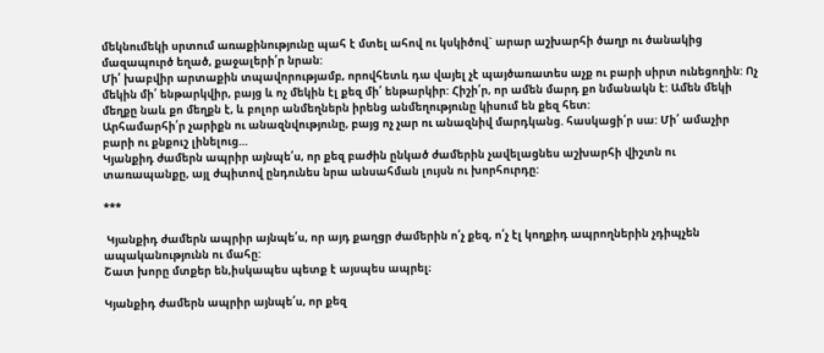մեկնումեկի սրտում առաքինությունը պահ է մտել ահով ու կսկիծով` արար աշխարհի ծաղր ու ծանակից մազապուրծ եղած, քաջալերի՛ր նրան:
Մի՛ խաբվիր արտաքին տպավորությամբ, որովհետև դա վայել չէ պայծառատես աչք ու բարի սիրտ ունեցողին: Ոչ մեկին մի՛ ենթարկվիր, բայց և ոչ մեկին էլ քեզ մի՛ ենթարկիր: Հիշի՛ր, որ ամեն մարդ քո նմանակն է: Ամեն մեկի մեղքը նաև քո մեղքն է, և բոլոր անմեղներն իրենց անմեղությունը կիսում են քեզ հետ:
Արհամարհի՛ր չարիքն ու անազնվությունը, բայց ոչ չար ու անազնիվ մարդկանց. հասկացի՛ր սա: Մի՛ ամաչիր բարի ու քնքուշ լինելուց…
Կյանքիդ ժամերն ապրիր այնպե՛ս, որ քեզ բաժին ընկած ժամերին չավելացնես աշխարհի վիշտն ու տառապանքը, այլ ժպիտով ընդունես նրա անսահման լույսն ու խորհուրդը:

***

 Կյանքիդ ժամերն ապրիր այնպե՛ս, որ այդ քաղցր ժամերին ո՛չ քեզ, ո՛չ էլ կողքիդ ապրողներին չդիպչեն ապականությունն ու մահը:
Շատ խորը մտքեր են,իսկապես պետք է այսպես ապրել։

Կյանքիդ ժամերն ապրիր այնպե՛ս, որ քեզ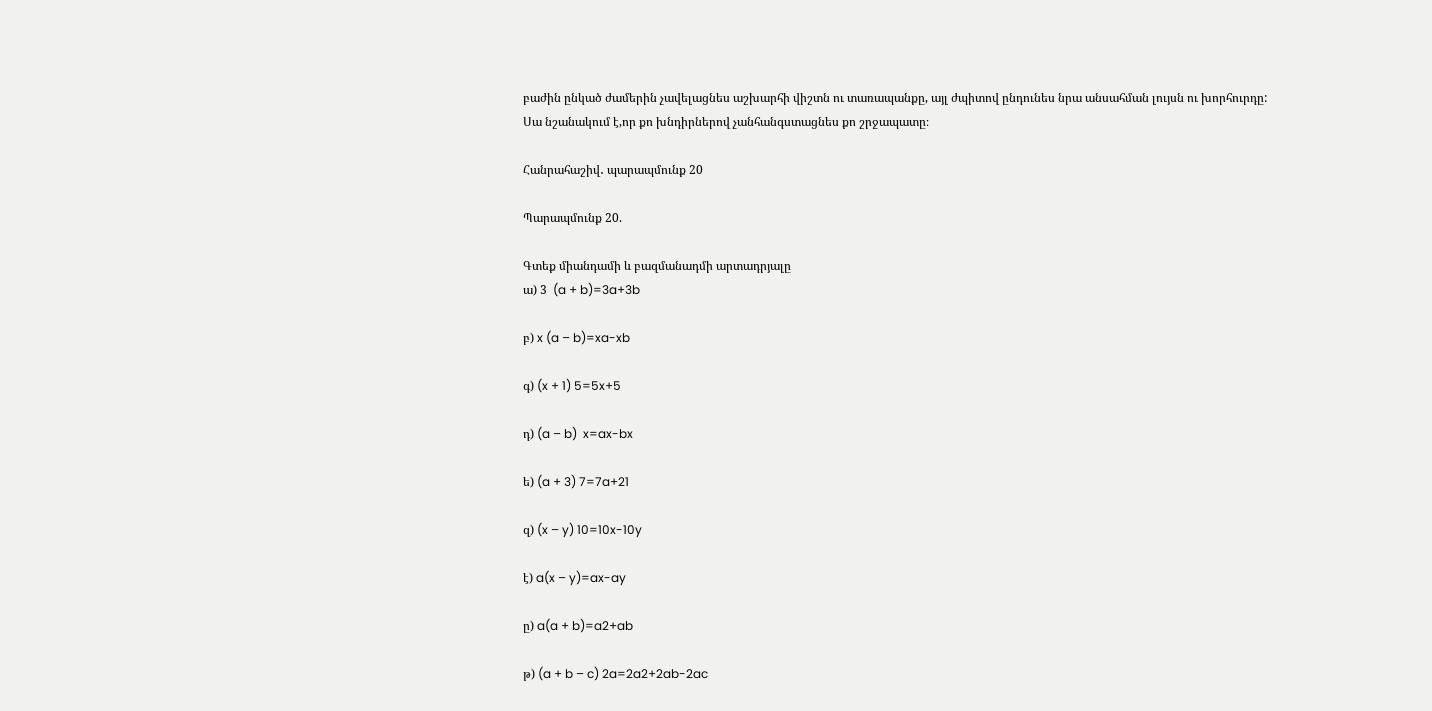բաժին ընկած ժամերին չավելացնես աշխարհի վիշտն ու տառապանքը, այլ ժպիտով ընդունես նրա անսահման լույսն ու խորհուրդը:
Սա նշանակում է,որ քո խնդիրներով չանհանգստացնես քո շրջապատը։

Հանրահաշիվ․ պարապմունք 20

Պարապմունք 20.

Գտեք միանդամի և բազմանադմի արտադրյալը
ա) 3  (a + b)=3a+3b

բ) x (a – b)=xa-xb

գ) (x + 1) 5=5x+5

դ) (a – b)  x=ax-bx

ե) (a + 3) 7=7a+21

զ) (x – y) 10=10x-10y

է) a(x – y)=ax-ay

ը) a(a + b)=a2+ab

թ) (a + b – c) 2a=2a2+2ab-2ac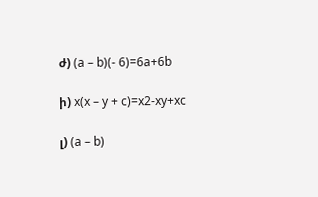ժ) (a – b)(- 6)=6a+6b

ի) x(x – y + c)=x2-xy+xc

լ) (a – b)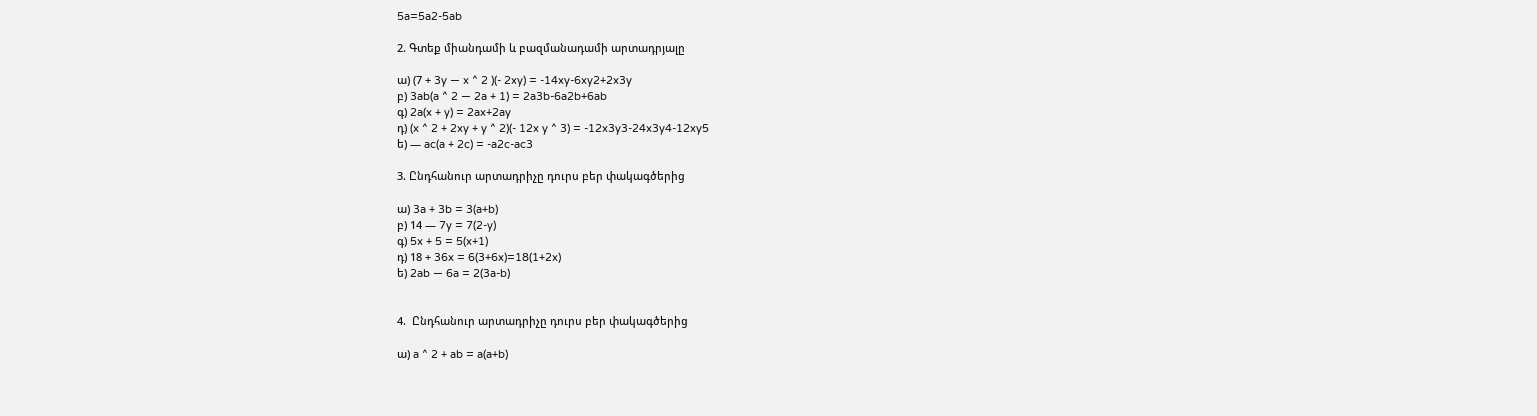5a=5a2-5ab

2. Գտեք միանդամի և բազմանադամի արտադրյալը

ա) (7 + 3y — x ^ 2 )(- 2xy) = -14xy-6xy2+2x3y
բ) 3ab(a ^ 2 — 2a + 1) = 2a3b-6a2b+6ab
գ) 2a(x + y) = 2ax+2ay
դ) (x ^ 2 + 2xy + y ^ 2)(- 12x y ^ 3) = -12x3y3-24x3y4-12xy5
ե) — ac(a + 2c) = -a2c-ac3

3. Ընդհանուր արտադրիչը դուրս բեր փակագծերից

ա) 3a + 3b = 3(a+b)
բ) 14 — 7y = 7(2-y)
գ) 5x + 5 = 5(x+1)
դ) 18 + 36x = 6(3+6x)=18(1+2x)
ե) 2ab — 6a = 2(3a-b)


4.  Ընդհանուր արտադրիչը դուրս բեր փակագծերից

ա) a ^ 2 + ab = a(a+b)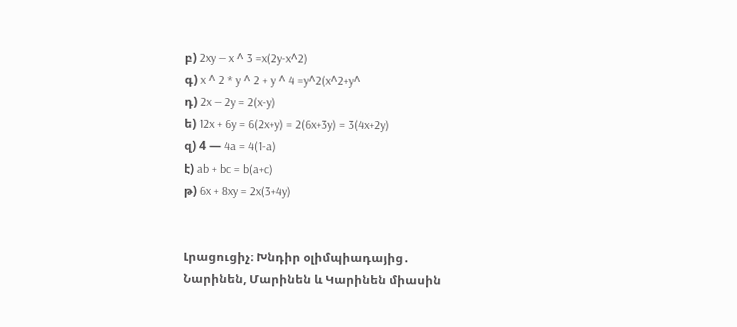բ) 2xy — x ^ 3 =x(2y-x^2)
գ) x ^ 2 * y ^ 2 + y ^ 4 =y^2(x^2+y^
դ) 2x — 2y = 2(x-y)
ե) 12x + 6y = 6(2x+y) = 2(6x+3y) = 3(4x+2y)
զ) 4 — 4a = 4(1-a)
է) ab + bc = b(a+c)
թ) 6x + 8xy = 2x(3+4y)


Լրացուցիչ։ Խնդիր օլիմպիադայից․
Նարինեն, Մարինեն և Կարինեն միասին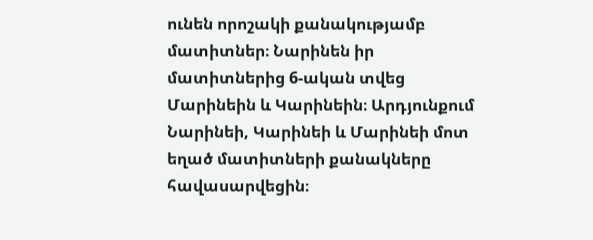ունեն որոշակի քանակությամբ մատիտներ։ Նարինեն իր մատիտներից 6-ական տվեց Մարինեին և Կարինեին։ Արդյունքում Նարինեի, Կարինեի և Մարինեի մոտ եղած մատիտների քանակները հավասարվեցին։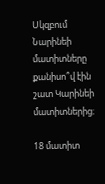Սկզբում Նարինեի մատիտները քանիսո՞վ էին շատ Կարինեի մատիտներից։

18 մատիտ